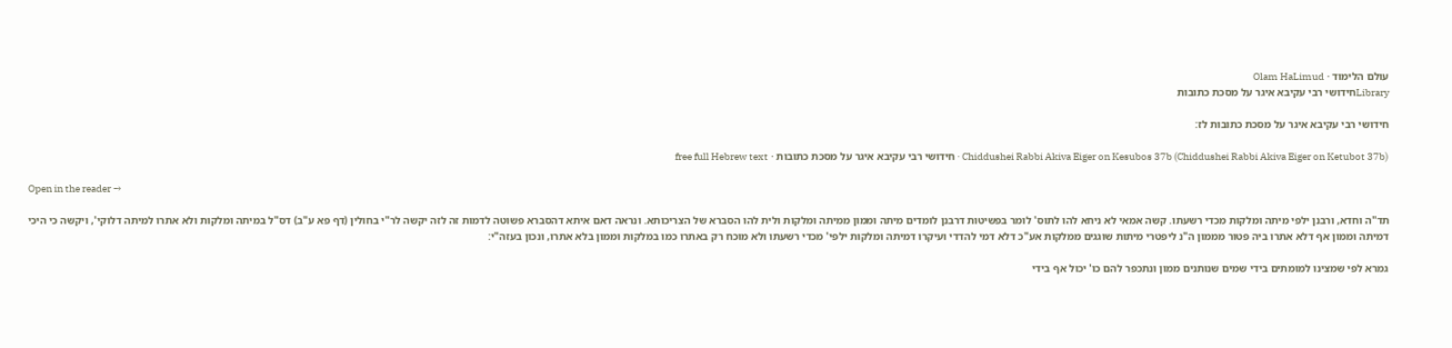עולם הלימוד · Olam HaLimud
Libraryחידושי רבי עקיבא איגר על מסכת כתובות

חידושי רבי עקיבא איגר על מסכת כתובות לז:

Chiddushei Rabbi Akiva Eiger on Kesubos 37b (Chiddushei Rabbi Akiva Eiger on Ketubot 37b) · חידושי רבי עקיבא איגר על מסכת כתובות · free full Hebrew text

Open in the reader →

תד"ה וחדא, ורבנן ילפי מיתה ומלקות מכדי רשעתו. קשה אמאי לא ניחא להו לתוס' לומר בפשיטות דרבנן לומדים מיתה וממון ממיתה ומלקות ולית להו הסברא של הצריכותא. ונראה דאם איתא דהסברא פשוטה לדמות זה לזה יקשה לר"י בחולין (דף פא ע"ב) דס"ל במיתה ומלקות ולא אתרו למיתה דלוקי', ויקשה כי היכי דמיתה וממון אף דלא אתרו ביה פטור מממון ה"נ ליפטרי מיתות שוגגים ממלקות אע"כ דלא דמי להדדי ועיקרו דמיתה ומלקות ילפי' מכדי רשעתו ולא מוכח רק באתרו כמו במלקות וממון בלא אתרו, ונכון בעזה"י:

גמרא לפי שמצינו למומתים בידי שמים שנותנים ממון ונתכפר להם כו' יכול אף בידי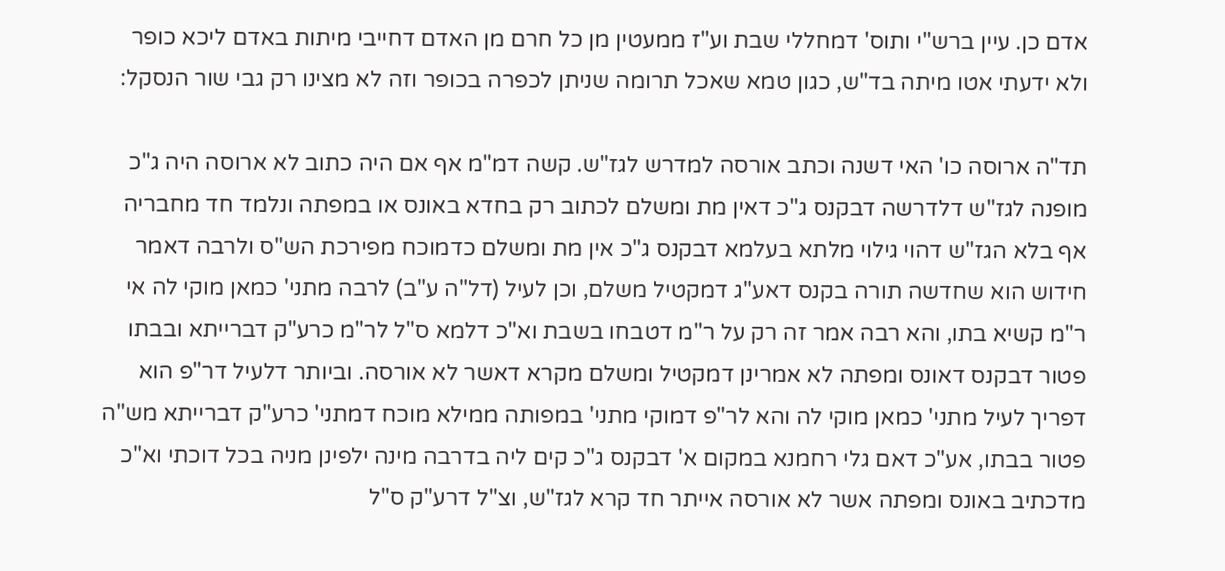אדם כן. עיין ברש"י ותוס' דמחללי שבת וע"ז ממעטין מן כל חרם מן האדם דחייבי מיתות באדם ליכא כופר ולא ידעתי אטו מיתה בד"ש, כגון טמא שאכל תרומה שניתן לכפרה בכופר וזה לא מצינו רק גבי שור הנסקל:

תד"ה ארוסה כו' האי דשנה וכתב אורסה למדרש לגז"ש. קשה דמ"מ אף אם היה כתוב לא ארוסה היה ג"כ מופנה לגז"ש דלדרשה דבקנס ג"כ דאין מת ומשלם לכתוב רק בחדא באונס או במפתה ונלמד חד מחבריה אף בלא הגז"ש דהוי גילוי מלתא בעלמא דבקנס ג"כ אין מת ומשלם כדמוכח מפירכת הש"ס ולרבה דאמר חידוש הוא שחדשה תורה בקנס דאע"ג דמקטיל משלם, וכן לעיל (דל"ה ע"ב) לרבה מתני' כמאן מוקי לה אי ר"מ קשיא בתו, והא רבה אמר זה רק על ר"מ דטבחו בשבת וא"כ דלמא ס"ל לר"מ כרע"ק דברייתא ובבתו פטור דבקנס דאונס ומפתה לא אמרינן דמקטיל ומשלם מקרא דאשר לא אורסה. וביותר דלעיל דר"פ הוא דפריך לעיל מתני' כמאן מוקי לה והא לר"פ דמוקי מתני' במפותה ממילא מוכח דמתני' כרע"ק דברייתא מש"ה פטור בבתו, אע"כ דאם גלי רחמנא במקום א' דבקנס ג"כ קים ליה בדרבה מינה ילפינן מניה בכל דוכתי וא"כ מדכתיב באונס ומפתה אשר לא אורסה אייתר חד קרא לגז"ש, וצ"ל דרע"ק ס"ל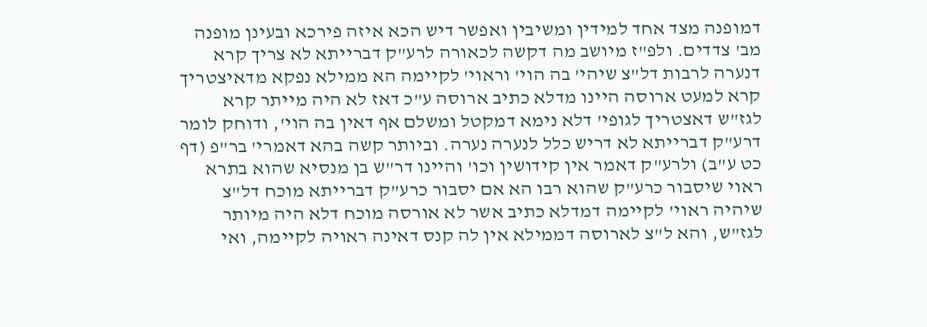דמופנה מצד אחד למידין ומשיבין ואפשר דיש הכא איזה פירכא ובעינן מופנה מב' צדדים. ולפ"ז מיושב מה דקשה לכאורה לרע"ק דברייתא לא צריך קרא דנערה לרבות דל"צ שיהי' בה הוי' וראוי' לקיימה הא ממילא נפקא מדאיצטריך קרא למעט ארוסה היינו מדלא כתיב ארוסה ע"כ דאז לא היה מייתר קרא לגז"ש דאצטריך לגופי' דלא נימא דמקטל ומשלם אף דאין בה הוי', ודוחק לומר דרע"ק דברייתא לא דריש כלל לנערה נערה. וביותר קשה בהא דאמרי' בר"פ (דף כט ע"ב) ולרע"ק דאמר אין קידושין וכו' והיינו דר"ש בן מנסיא שהוא בתרא ראוי שיסבור כרע"ק שהוא רבו הא אם יסבור כרע"ק דברייתא מוכח דל"צ שיהיה ראוי' לקיימה דמדלא כתיב אשר לא אורסה מוכח דלא היה מיותר לגז"ש, והא ל"צ לארוסה דממילא אין לה קנס דאינה ראויה לקיימה, ואי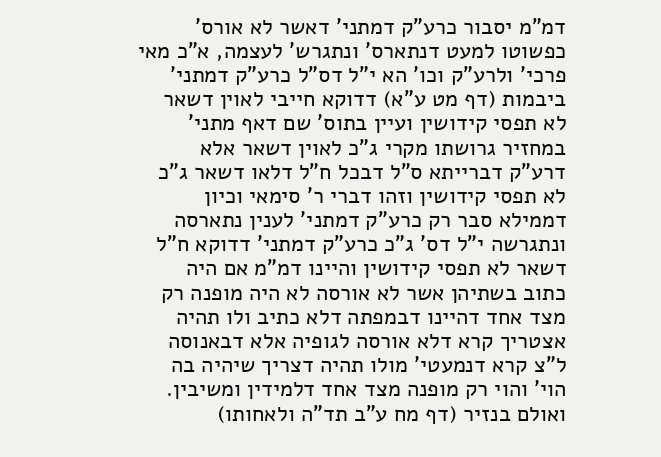דמ"מ יסבור כרע"ק דמתני' דאשר לא אורס' כפשוטו למעט דנתארס' ונתגרש' לעצמה, א"כ מאי פרכי' ולרע"ק וכו' הא י"ל דס"ל כרע"ק דמתני' ביבמות (דף מט ע"א) דדוקא חייבי לאוין דשאר לא תפסי קידושין ועיין בתוס' שם דאף מתני' במחזיר גרושתו מקרי ג"כ לאוין דשאר אלא דרע"ק דברייתא ס"ל דבכל ח"ל דלאו דשאר ג"כ לא תפסי קידושין וזהו דברי ר' סימאי וכיון דממילא סבר רק כרע"ק דמתני' לענין נתארסה ונתגרשה י"ל דס' ג"כ כרע"ק דמתני' דדוקא ח"ל דשאר לא תפסי קידושין והיינו דמ"מ אם היה כתוב בשתיהן אשר לא אורסה לא היה מופנה רק מצד אחד דהיינו דבמפתה דלא כתיב ולו תהיה אצטריך קרא דלא אורסה לגופיה אלא דבאנוסה ל"צ קרא דנמעטי' מולו תהיה דצריך שיהיה בה הוי' והוי רק מופנה מצד אחד דלמידין ומשיבין. ואולם בנזיר (דף מח ע"ב תד"ה ולאחותו)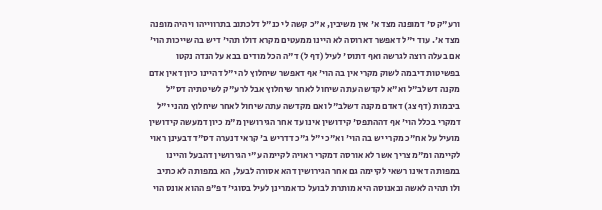ורע"ק ס' דמופנה מצד א' אין משיבין, א"כ קשה לי כנ"ל דלכתוב בתרווייהו ויהיה מופנה מצד א'. עוד י"ל דאפשר דארוסה לא היינו ממעטים מקרא דולו תהי' דיש בה שייכות הוי' אם בעלה רוצה לגרשה ואף דתוס' לעיל (דף ל) ד"ה הכל מודים בבא על הנדה נקטו בפשיטות דיבמה לשוק מקרי אין בה הוי' אף דאפשר שיחלוץ לה י"ל דהיינו כיון דאין אדם מקנה דשלב"ל וא"א לקדשה עתה שיחול לאחר שיחלוץ אבל לרע"ק לשיטתיה דס"ל ביבמות (דף צג) דאדם מקנה דשלב"ל ואם מקדשה עתה שיחול לאחר שיחלוץ מהני י"ל דמקרי בכלל הוי' אף דההתפס' קידושין אינו עד אחר הגירושין מ"מ כיון דמעשה קידושין מועיל על אח"כ מקרי יש בה הוי' וא"כ י"ל ג"כ דדריש ב' קראי דנערה דס"ד דבעינן ראוי לקיימה ומ"מ צריך אשר לא אורסה דמקרי ראויה לקיימה ע"י הגירושין דהבעל והיינו במפותה דאינו רשאי לקיימה גם אחר הגירושין דהא אסורה לבעל, הא במפותה לא כתיב ולו תהיה לאשה ובאנוסה היא מותרת לבועל כדאמרינן לעיל בסוגי' דפ"פ ההוא אונס הוי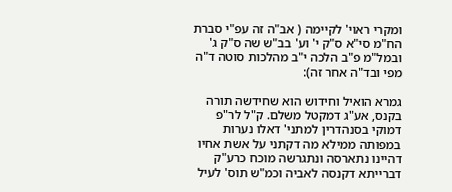ומקרי ראוי' לקיימה ( אב"ה זה עפ"י סברת הח"מ סי"א ס"ק י' וע' בב"ש שה ס"ק ג' ובמל"מ פ"ב הלכה י"ב מהלכות סוטה ד"ה מפי ובד"ה אחר זה):

גמרא הואיל וחידוש הוא שחידשה תורה בקנס, אע"ג דמקטל משלם. ק"ל לר"פ דמוקי בסנהדרין למתני' דאלו נערות במפותה ממילא מה דקתני על אשת אחיו דהיינו נתארסה ונתגרשה מוכח כרע"ק דברייתא דקנסה לאביה וכמ"ש תוס' לעיל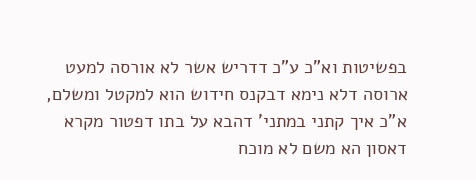בפשיטות וא"כ ע"כ דדריש אשר לא אורסה למעט ארוסה דלא נימא דבקנס חידוש הוא למקטל ומשלם, א"כ איך קתני במתני' דהבא על בתו דפטור מקרא דאסון הא משם לא מוכח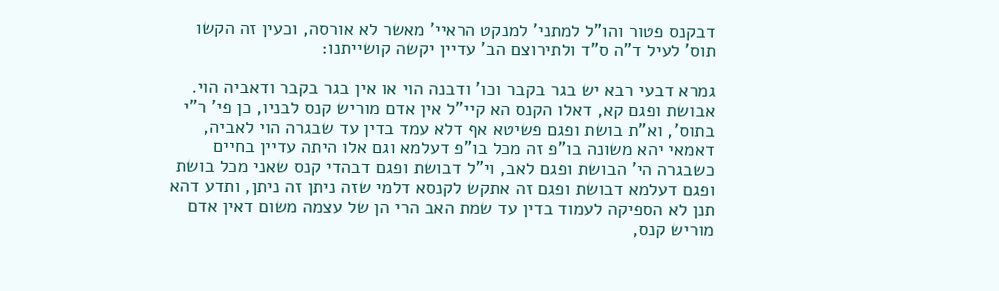דבקנס פטור והו"ל למתני' למנקט הראיי' מאשר לא אורסה, וכעין זה הקשו תוס' לעיל ד"ה ס"ד ולתירוצם הב' עדיין יקשה קושייתנו:

גמרא דבעי רבא יש בגר בקבר וכו' ודבנה הוי או אין בגר בקבר ודאביה הוי. אבושת ופגם קא, דאלו הקנס הא קיי"ל אין אדם מוריש קנס לבניו, כן פי' ר"י בתוס', וא"ת בושת ופגם פשיטא אף דלא עמד בדין עד שבגרה הוי לאביה, דאמאי יהא משונה בו"פ זה מכל בו"פ דעלמא וגם אלו היתה עדיין בחיים כשבגרה הי' הבושת ופגם לאב, וי"ל דבושת ופגם דבהדי קנס שאני מכל בושת ופגם דעלמא דבושת ופגם זה אתקש לקנסא דלמי שזה ניתן זה ניתן, ותדע דהא תנן לא הספיקה לעמוד בדין עד שמת האב הרי הן של עצמה משום דאין אדם מוריש קנס,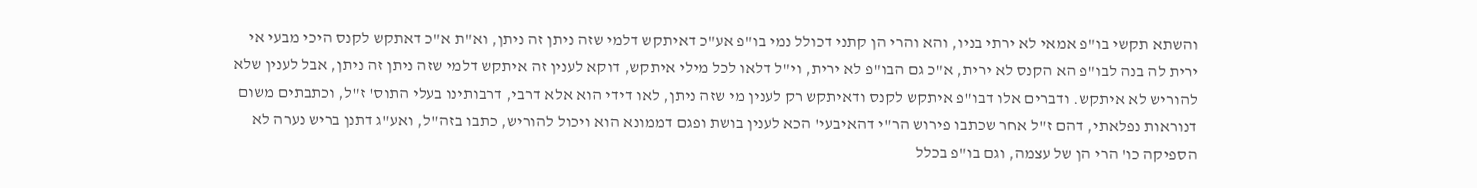והשתא תקשי בו"פ אמאי לא ירתי בניו, והא והרי הן קתני דכולל נמי בו"פ אע"כ דאיתקש דלמי שזה ניתן זה ניתן, וא"ת א"כ דאתקש לקנס היכי מבעי אי ירית לה בנה לבו"פ הא הקנס לא ירית, א"כ גם הבו"פ לא ירית, וי"ל דלאו לכל מילי איתקש, דוקא לענין זה איתקש דלמי שזה ניתן זה ניתן, אבל לענין שלא להוריש לא איתקש. ודברים אלו דבו"פ איתקש לקנס ודאיתקש רק לענין מי שזה ניתן, לאו דידי הוא אלא דרבי, דרבותינו בעלי התוס' ז"ל, וכתבתים משום דנוראות נפלאתי, דהם ז"ל אחר שכתבו פירוש הר"י דהאיבעי' הכא לענין בושת ופגם דממונא הוא ויכול להוריש, כתבו בזה"ל, ואע"ג דתנן בריש נערה לא הספיקה כו' הרי הן של עצמה, וגם בו"פ בכלל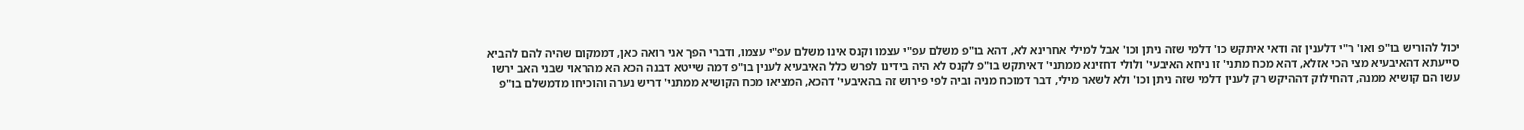יכול להוריש בו"פ ואו' ר"י דלענין זה ודאי איתקש כו' דלמי שזה ניתן וכו' אבל למילי אחרינא לא, דהא בו"פ משלם עפ"י עצמו וקנס אינו משלם עפ"י עצמו, ודברי הפך אני רואה כאן, דממקום שהיה להם להביא סייעתא דהאיבעיא מצי הכי אזלא, דהא מכח מתני' זו ניחא האיבעי' ולולי דחזינא ממתני' דאיתקש בו"פ לקנס לא היה בידינו לפרש כלל האיבעיא לענין בו"פ דמה שייטא דבנה הכא הא מהראוי שבני האב ירשו עשו הם קושיא ממנה, דהחילוק דההיקש רק לענין דלמי שזה ניתן וכו' ולא לשאר מילי, דבר דמוכח מניה וביה לפי פירוש זה בהאיבעי' דהכא, המציאו מכח הקושיא ממתני' דריש נערה והוכיחו מדמשלם בו"פ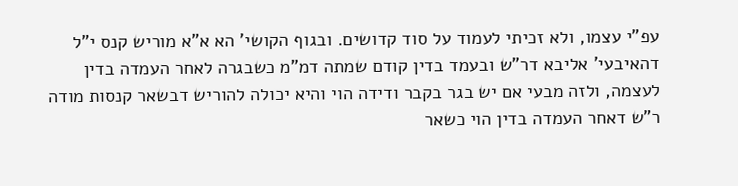עפ"י עצמו, ולא זכיתי לעמוד על סוד קדושים. ובגוף הקושי' הא א"א מוריש קנס י"ל דהאיבעי' אליבא דר"ש ובעמד בדין קודם שמתה דמ"מ כשבגרה לאחר העמדה בדין לעצמה, ולזה מבעי אם יש בגר בקבר ודידה הוי והיא יכולה להוריש דבשאר קנסות מודה ר"ש דאחר העמדה בדין הוי כשאר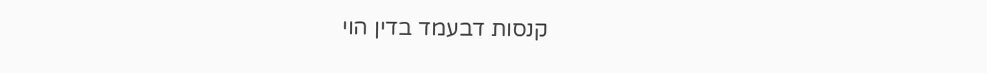קנסות דבעמד בדין הוי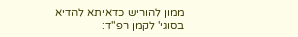ממון להוריש כדאיתא להדיא בסוגי' לקמן רפ"ד: